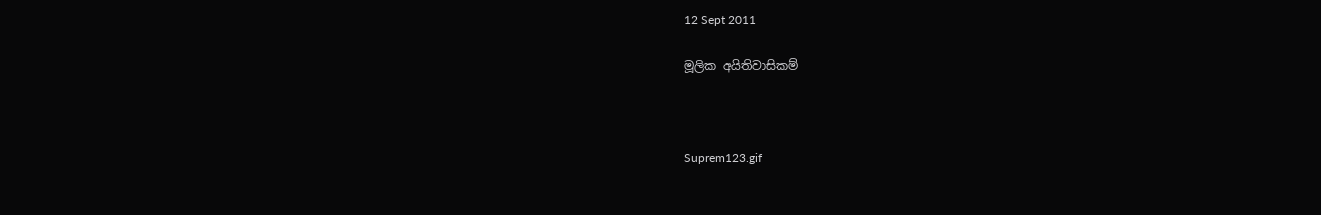12 Sept 2011

මූලික අයිතිවාසිකම්



Suprem123.gif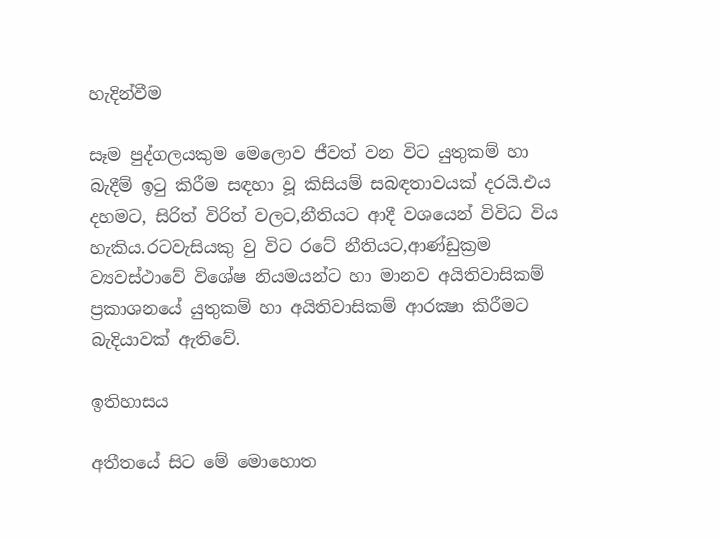හැදින්වීම

සෑම පුද්ගලයකුම මෙලොව ජීවත් වන විට යුතුකම් හා බැදීම් ඉටු කිරීම සඳහා වූ කිසියම් සබඳතාවයක් දරයි.එය දහමට, සිරිත් විරිත් වලට,නීතියට ආදී වශයෙන් විවිධ විය හැකිය.රටවැසියකු වු විට රටේ නීතියට,ආණ්ඩුක්‍රම ව්‍යවස්ථාවේ විශේෂ නියමයන්ට හා මානව අයිතිවාසිකම් ප්‍රකාශනයේ යුතුකම් හා අයිතිවාසිකම් ආරක්‍ෂා කිරීමට බැදියාවක් ඇතිවේ.

ඉතිහාසය

අතීතයේ සිට මේ මොහොත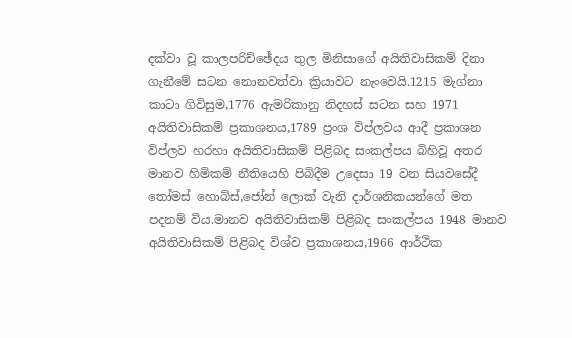දක්වා වූ කාලපරිච්ඡේදය තුල මිනිසාගේ අයිතිවාසිකම් දිනා ගැනීමේ සටන නොනවත්වා ක්‍රියාවට නැංවෙයි.1215 මැග්නා කාටා ගිවිසුම,1776 ඇමරිකානු නිදහස් සටන සහ 1971 අයිතිවාසිකම් ප්‍රකාශනය,1789 ප්‍රංශ විප්ලවය ආදී ප්‍රකාශන විප්ලව හරහා අයිතිවාසිකම් පිළිබද සංකල්පය බිහිවූ අතර මානව හිමිකම් නීතියෙහි පිබිදීම උදෙසා 19 වන සියවසේදී තෝමස් හොබ්ස්,ජෝන් ලොක් වැනි දාර්ශනිකයන්ගේ මත පදනම් විය.මානව අයිතිවාසිකම් පිළිබද සංකල්පය 1948 මානව අයිතිවාසිකම් පිළිබද විශ්ව ප්‍රකාශනය,1966 ආර්ථික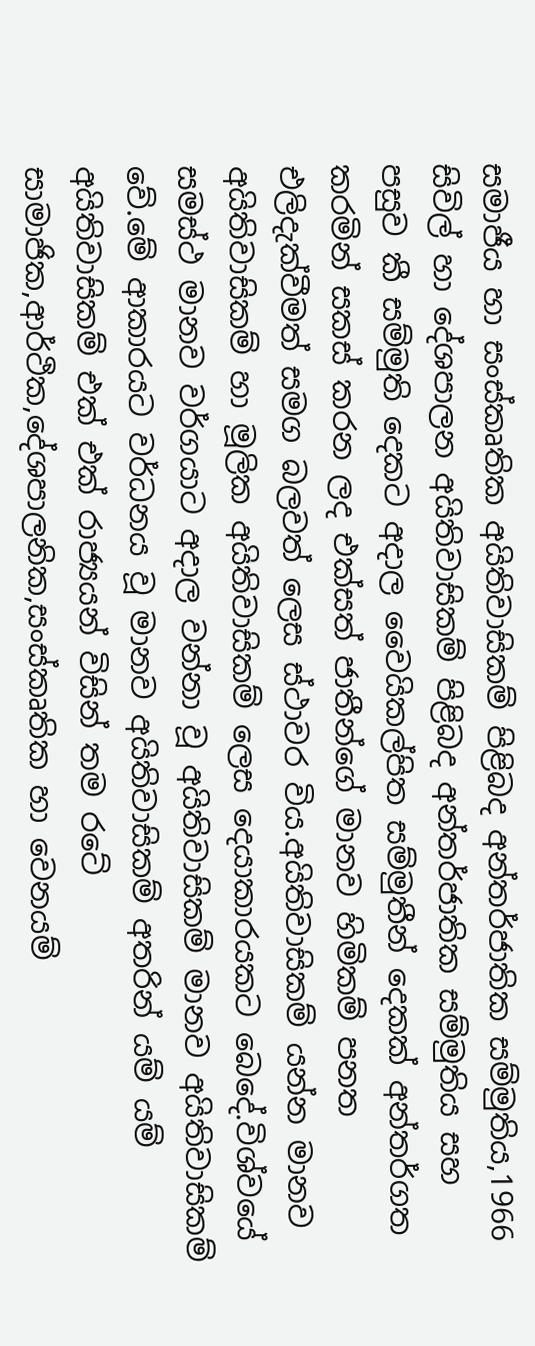සමාජීය හා සංස්කෘතික අයිතිවාසිකම් පිළිබද අන්තර්ජාතික සම්මුතිය,1966 සිවිල් හා දේශපාලන අයිතිවාසිකම් පිළිබද අන්තර්ජාතික සම්මුතිය සහ පසුව කී සම්මුති දෙකට අදාල වෛයිකල්පිත සම්මුතීන් දෙකක් අන්තර්ගත කරමින් සකස් කරන ලද එක්සත් ජාතීන්ගේ මානව හිමිකම් පනත එලිදැක්වීමත් සමග බලවත් ලෙස ස්ථාවර විය.අයිතිවාසිකම් යන්න මානව අයිතිවාසිකම් හා මූලික අයිතිවාසිකම් ලෙස දෙයාකාරයකට බෙදේ.විශ්වයේ සමස්ථ මානව වර්ගයාට අදාල වන්නා වූ අයිතිවාසිකම් මානව අයිතිවාසිකම් වේ.මේ ආකාරයට වර්ධනය වූ මානව අයිතිවාසිකම් අතරින් යම් යම් අයිතිවාසිකම් එක් එක් රාජ්‍යයන් විසින් තම රටේ සාමාජික,ආර්ථික,දේශපාලනික,සංස්කෘතික හා වෙනයම්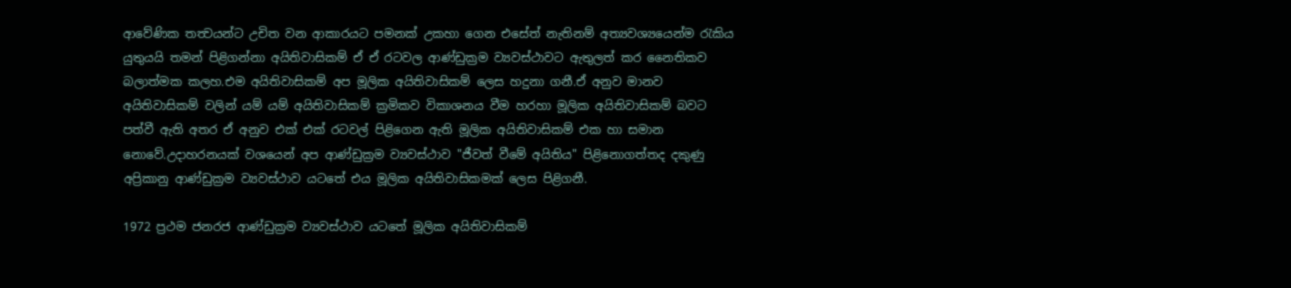ආවේණික තත්‍වයන්ට උචිත වන ආකාරයට පමනක් උකහා ගෙන එසේත් නැතිනම් අත්‍යවශ්‍යයෙන්ම රැකිය යුතුයයි තමන් පිළිගන්නා අයිතිවාසිකම් ඒ ඒ රටවල ආණ්ඩුක්‍රම ව්‍යවස්ථාවට ඇතුලත් කර නෛතිකව බලාත්මක කලහ.එම අයිතිවාසිකම් අප මූලික අයිතිවාසිකම් ලෙස හදුනා ගනී.ඒ අනුව මානව අයිතිවාසිකම් වලින් යම් යම් අයිතිවාසිකම් ක්‍රමිකව විකාශනය වීම හරහා මූලික අයිතිවාසිකම් බවට පත්වී ඇති අතර ඒ අනුව එක් එක් රටවල් පිළිගෙන ඇති මූලික අයිතිවාසිකම් එක හා සමාන නොවේ.උදාහරනයක් වශයෙන් අප ආණ්ඩුක්‍රම ව්‍යවස්ථාව "ජීවත් වීමේ අයිතිය" පිළිනොගත්තද දකුණු අප්‍රිකානු ආණ්ඩුක්‍රම ව්‍යවස්ථාව යටතේ එය මූලික අයිතිවාසිකමක් ලෙස පිළිගනී.

1972 ප්‍රථම ජනරජ ආණ්ඩුක්‍රම ව්‍යවස්ථාව යටතේ මූලික අයිතිවාසිකම්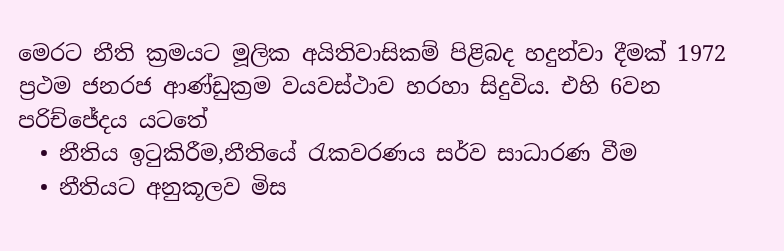මෙරට නීති ක්‍රමයට මූලික අයිතිවාසිකම් පිළිබද හදුන්වා දීමක් 1972 ප්‍රථම ජනරජ ආණ්ඩුක්‍රම වයවස්ථාව හරහා සිදුවිය. එහි 6වන පරිච්ජේදය යටතේ
  • නීතිය ඉටුකිරීම,නීතියේ රැකවරණය සර්ව සාධාරණ වීම
  • නීතියට අනුකූලව මිස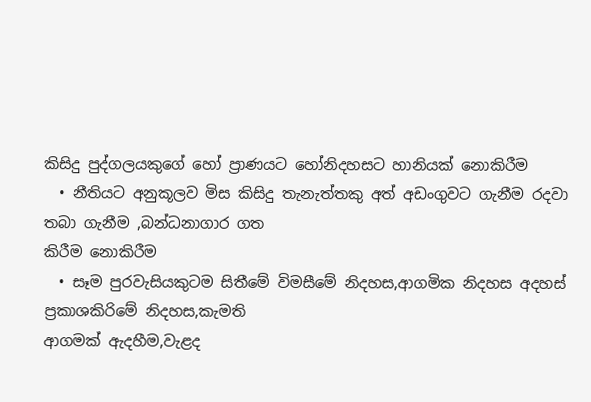කිසිදු පුද්ගලයකුගේ හෝ ප්‍රාණයට හෝනිදහසට හානියක් නොකිරීම
  • නීතියට අනුකූලව මිස කිසිදු තැනැත්තකු අත් අඩංගුවට ගැනීම රදවා තබා ගැනීම ,බන්ධනාගාර ගත
කිරීම නොකිරීම
  • සෑම පුරවැසියකුටම සිතීමේ විමසීමේ නිදහස,ආගමික නිදහස අදහස් ප්‍රකාශකිරිමේ නිදහස,කැමති
ආගමක් ඇදහීම,වැළද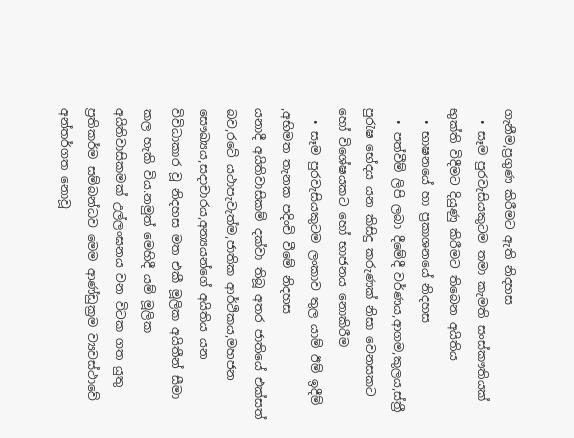ගැනීම,ප්‍රගුණ කිරීමට ඇති නිදහස
  • සෑම පුරවැසියකුටම තමා කැමති සංස්කෟතියක් භුක්ති විදීමට දියුණු කිරීමට තිබෙන අයිතිය
  • භාෂනයේ හා ප්‍රකාශනයේ නිදහස
  • පත්වීම් ලිපි ලබා දීමේදී වර්ණය,ආගම,කුලය,ස්ත්‍රී පුරැෂ භේදය යන කිසිදු කරුණක් නිසා වෙනසකට හෝ විශේෂයකට හෝ භාජනය නොකිරීම
  • සෑම පුරවැසියකුටම ලංකාව තුල යාම් ඊම් ඉදීම් ,අභිමත තැනක පදිංචි වීමේ නිදහස
යනාදී අයිතිවාසිකම් දක්වා තිබූ අතර ජාතියේ එක්සත් බව,රටේ යථාපැවැත්ම,ජාතික ආර්ථිකය,මහජන සෞඛ්‍යය,සදාචාරය,අන්‍යයන්ගේ අයිතිය යන විවිධාකාර වූ නිදහස මත එකී මූලික අයිතීන් සීමා කල හැකි විය.නමුත් මෙහිදී යම් මූලික අයිතිවාසිකමක් උල්ලංඝනය වන විටක ගත යුතු ප්‍රතිකර්ම සම්බන්ධව මෙම ආණ්ඩුක්‍රම ව්‍යවස්ථාවේ අන්තර්ගත නොවූ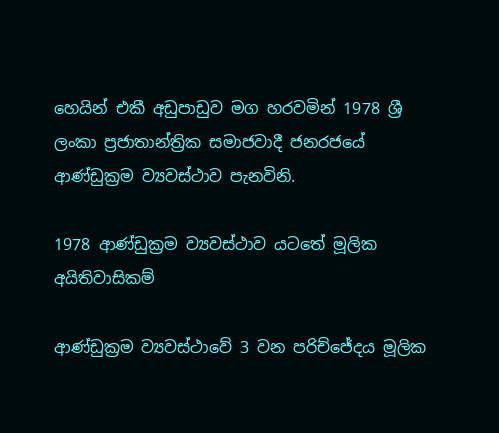හෙයින් එකී අඩුපාඩුව මග හරවමින් 1978 ශ්‍රී ලංකා ප්‍රජාතාන්ත්‍රික සමාජවාදී ජනරජයේ ආණ්ඩුක්‍රම ව්‍යවස්ථාව පැනවිනි.

1978 ආණ්ඩුක්‍රම ව්‍යවස්ථාව යටතේ මූලික අයිතිවාසිකම්

ආණ්ඩුක්‍රම ව්‍යවස්ථාවේ 3 වන පරිච්ජේදය මූලික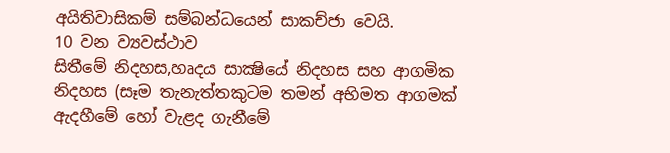අයිතිවාසිකම් සම්බන්ධයෙන් සාකච්ජා වෙයි.
10 වන ව්‍යවස්ථාව
සිතීමේ නිදහස,හෘදය සාක්‍ෂියේ නිදහස සහ ආගමික නිදහස (සෑම තැනැත්තකුටම තමන් අභිමත ආගමක් ඇදහීමේ හෝ වැළද ගැනීමේ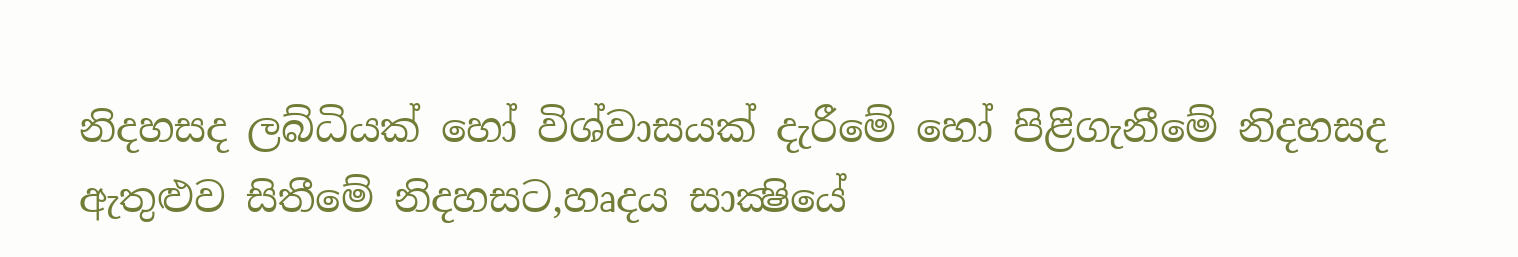නිදහසද ලබ්ධියක් හෝ විශ්වාසයක් දැරීමේ හෝ පිළිගැනීමේ නිදහසද ඇතුළුව සිතීමේ නිදහසට,හෘදය සාක්‍ෂියේ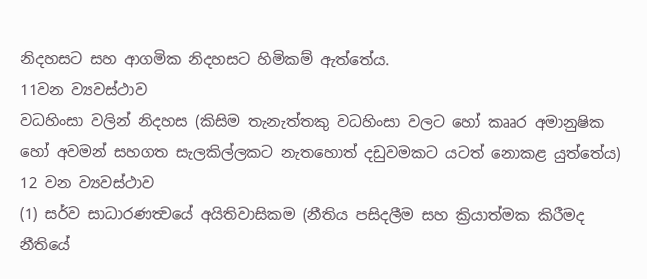නිදහසට සහ ආගමික නිදහසට හිමිකම් ඇත්තේය.
11වන ව්‍යවස්ථාව
වධහිංසා වලින් නිදහස (කිසිම තැනැත්තකු වධහිංසා වලට හෝ කෲර අමානුෂික හෝ අවමන් සහගත සැලකිල්ලකට නැතහොත් දඩුවමකට යටත් නොකළ යුත්තේය)
12 වන ව්‍යවස්ථාව
(1) සර්ව සාධාරණත්‍වයේ අයිතිවාසිකම (නීතිය පසිදලීම සහ ක්‍රියාත්මක කිරීමද නීතියේ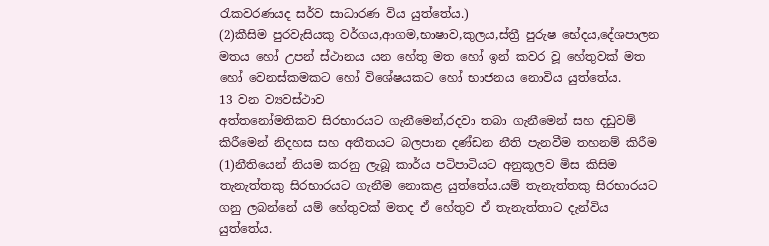රැකවරණයද සර්ව සාධාරණ විය යුත්තේය.)
(2)කීසිම පුරවැසියකු වර්ගය,ආගම,භාෂාව,කුලය,ස්ත්‍රී පුරුෂ භේදය,දේශපාලන මතය හෝ උපන් ස්ථානය යන හේතු මත හෝ ඉන් කවර වූ හේතුවක් මත හෝ වෙනස්කමකට හෝ විශේෂයකට හෝ භාජනය නොවිය යුත්තේය.
13 වන ව්‍යවස්ථාව
අත්තනෝමතිකව සිරභාරයට ගැනීමෙන්,රදවා තබා ගැනීමෙන් සහ දඩුවම් කිරීමෙන් නිදහස සහ අතීතයට බලපාන දණ්ඩන නීති පැනවීම තහනම් කිරීම
(1)නීතියෙන් නියම කරනු ලැබූ කාර්ය පටිපාටියට අනුකූලව මිස කිසිම තැනැත්තකු සිරභාරයට ගැනීම නොකළ යුත්තේය.යම් තැනැත්තකු සිරභාරයට ගනු ලබන්නේ යම් හේතුවක් මතද ඒ හේතුව ඒ තැනැත්තාට දැන්විය යුත්තේය.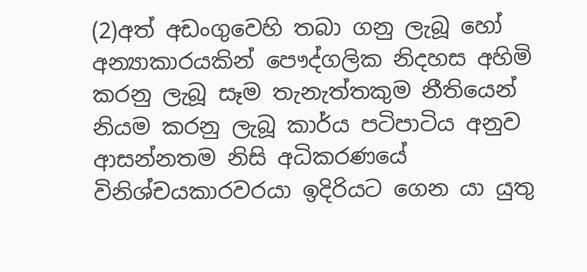(2)අත් අඩංගුවෙහි තබා ගනු ලැබූ හෝ අන්‍යාකාරයකින් පෞද්ගලික නිදහස අහිමි කරනු ලැබූ සෑම තැනැත්තකුම නීතියෙන් නියම කරනු ලැබූ කාර්ය පටිපාටිය අනුව ආසන්නතම නිසි අධිකරණයේ විනිශ්චයකාරවරයා ඉදිරියට ගෙන යා යුතු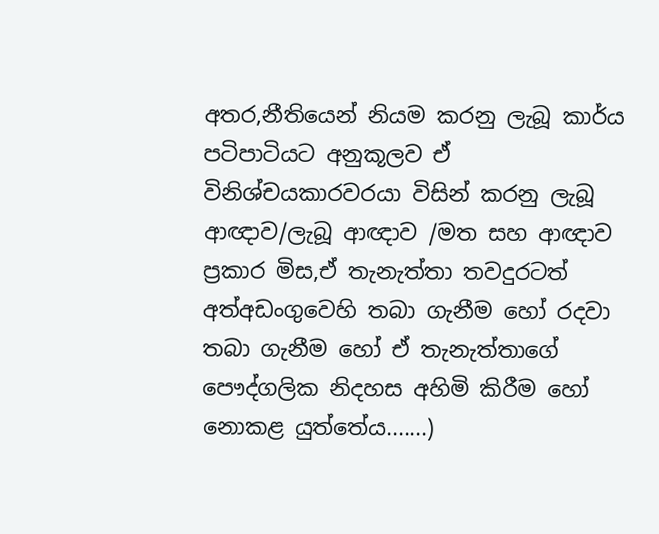අතර,නීතියෙන් නියම කරනු ලැබූ කාර්ය පටිපාටියට අනුකූලව ඒ විනිශ්චයකාරවරයා විසින් කරනු ලැබූ ආඥාව/ලැබූ ආඥාව /මත සහ ආඥාව ප්‍රකාර මිස,ඒ තැනැත්තා තවදුරටත් අත්අඩංගුවෙහි තබා ගැනීම හෝ රදවා තබා ගැනීම හෝ ඒ තැනැත්තාගේ පෞද්ගලික නිදහස අහිමි කිරීම හෝ නොකළ යුත්තේය.......)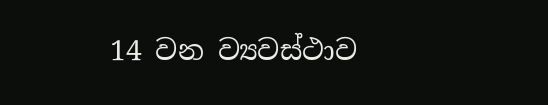14 වන ව්‍යවස්ථාව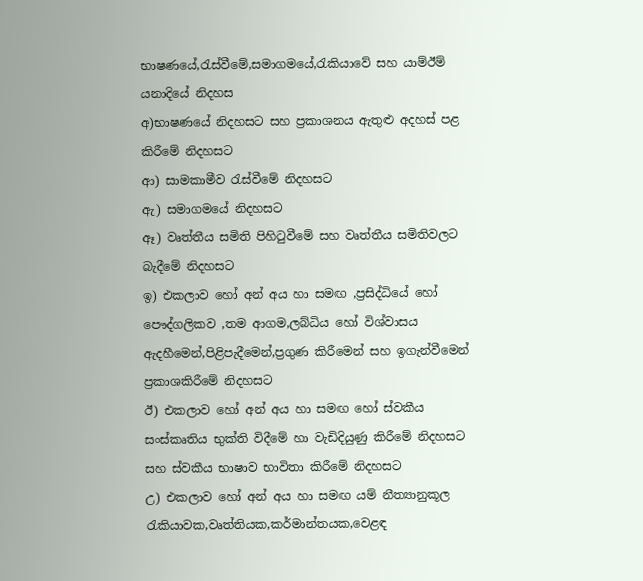භාෂණයේ,රැස්වීමේ,සමාගමයේ,රැකියාවේ සහ යාම්ඊම් යනාදියේ නිදහස
අ)භාෂණයේ නිදහසට සහ ප්‍රකාශනය ඇතුළු අදහස් පළ කිරීමේ නිදහසට
ආ) සාමකාමීව රැස්වීමේ නිදහසට
ඇ) සමාගමයේ නිදහසට
ඈ) වෘත්තීය සමිති පිහිටුවීමේ සහ වෘත්තීය සමිතිවලට බැදීමේ නිදහසට
ඉ) එකලාව හෝ අන් අය හා සමඟ ,ප්‍රසිද්ධියේ හෝ පෞද්ගලිකව ,තම ආගම,ලබ්ධිය හෝ විශ්වාසය ඇදහීමෙන්,පිළිපැදීමෙන්,ප්‍රගුණ කිරීමෙන් සහ ඉගැන්වීමෙන් ප්‍රකාශකිරීමේ නිදහසට
ඊ) එකලාව හෝ අන් අය හා සමඟ හෝ ස්වකීය සංස්කෘතිය භුක්ති විදීමේ හා වැඩිදියුණු කිරීමේ නිදහසට සහ ස්වකීය භාෂාව භාවිතා කිරීමේ නිදහසට
උ) එකලාව හෝ අන් අය හා සමඟ යම් නීත්‍යානුකූල රැකියාවක,වෘත්තියක,කර්මාන්තයක,වෙළඳ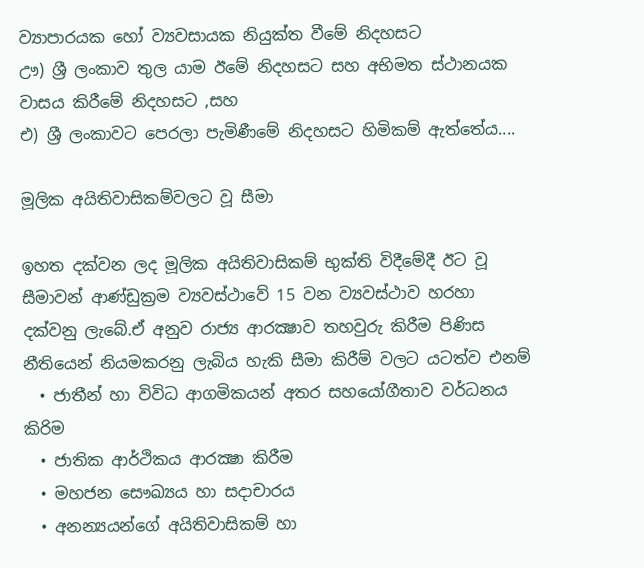ව්‍යාපාරයක හෝ ව්‍යවසායක නියුක්ත වීමේ නිදහසට
ඌ) ශ්‍රී ලංකාව තුල යාම ඊමේ නිදහසට සහ අභිමත ස්ථානයක වාසය කිරීමේ නිදහසට ,සහ
එ) ශ්‍රී ලංකාවට පෙරලා පැමිණීමේ නිදහසට හිමිකම් ඇත්තේය....

මූලික අයිතිවාසිකම්වලට වූ සීමා

ඉහත දක්වන ලද මූලික අයිතිවාසිකම් භුක්ති විදීමේදී ඊට වූ සීමාවන් ආණ්ඩුක්‍රම ව්‍යවස්ථාවේ 15 වන ව්‍යවස්ථාව හරහා දක්වනු ලැබේ.ඒ අනුව රාජ්‍ය ආරක්‍ෂාව තහවුරු කිරීම පිණිස නීතියෙන් නියමකරනු ලැබිය හැකි සීමා කිරීම් වලට යටත්ව එනම්
  • ජාතීන් හා විවිධ ආගමිකයන් අතර සහයෝගීතාව වර්ධනය කිරිම
  • ජාතික ආර්ථිකය ආරක්‍ෂා කිරීම
  • මහජන සෞඛ්‍යය හා සදාචාරය
  • අනන්‍යයන්ගේ අයිතිවාසිකම් හා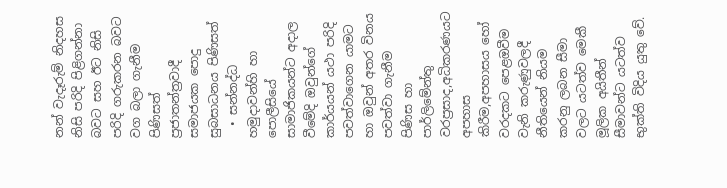නන් වැදෑරුම් නිදහස නිසි පරිදි පිළිගන්නා බවට සහ ඊට නිසි පරිදි ගරුකරන බවට වග බලා ගැනීම පිණිසත් ප්‍රජාතන්ත්‍රවාදී සමාජයක පොදු සුබසාධනය පිණිසත්
  • සන්නද්ධ හමුදාවන්හි හා පොලීසියේ සාමාජිකයන්ට අදාල වීමේදි ඔවුන්ගේ කාර්යයන් යථා පරිදි පවත්වාගෙන යාමට හා ඔවුන් අතර විනය පවත්වා ගැනීම පිණිස හා පාර්ලිමේන්තු වරප්‍රසාද,අධිකරණයට අපහාස කිරීම,අපහාසය හෝ වරදකට පෙළඔවීම වැනි කරුණුවලදී නීතියෙන් නියම කරනු ලබන සීමා වලට යටත්ව මෙකී මූලික අයිතීන් සීමාවන්ට යටත්ව භුක්ති විදිය යුතු වේ.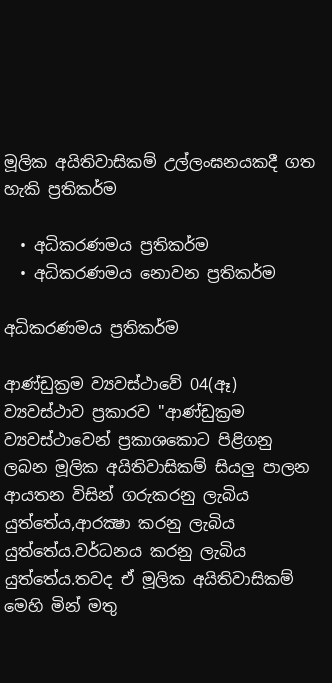මූලික අයිතිවාසිකම් උල්ලංඝනයකදී ගත හැකි ප්‍රතිකර්ම

  • අධිකරණමය ප්‍රතිකර්ම
  • අධිකරණමය නොවන ප්‍රතිකර්ම

අධිකරණමය ප්‍රතිකර්ම

ආණ්ඩුක්‍රම ව්‍යවස්ථාවේ 04(ඈ) ව්‍යවස්ථාව ප්‍රකාරව "ආණ්ඩුක්‍රම ව්‍යවස්ථාවෙන් ප්‍රකාශකොට පිළිගනු ලබන මූලික අයිතිවාසිකම් සියලු පාලන ආයතන විසින් ගරුකරනු ලැබිය යුත්තේය,ආරක්‍ෂා කරනු ලැබිය යුත්තේය.වර්ධනය කරනු ලැබිය යුත්තේය.තවද ඒ මූලික අයිතිවාසිකම් මෙහි මින් මතු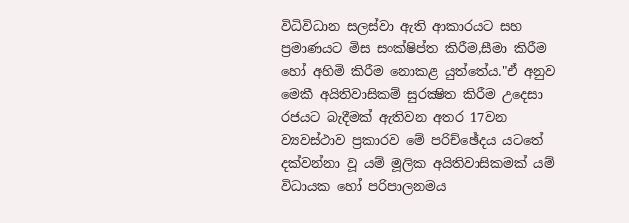විධිවිධාන සලස්වා ඇති ආකාරයට සහ ප්‍රමාණයට මිස සංක්ෂිප්ත කිරීම,සීමා කිරීම හෝ අහිමි කිරීම නොකළ යුත්තේය."ඒ අනුව මෙකී අයිතිවාසිකම් සුරක්‍ෂිත කිරීම උදෙසා රජයට බැදීමක් ඇතිවන අතර 17වන ව්‍යවස්ථාව ප්‍රකාරව මේ පරිච්ඡේදය යටතේ දක්වන්නා වූ යම් මූලික අයිතිවාසිකමක් යම් විධායක හෝ පරිපාලනමය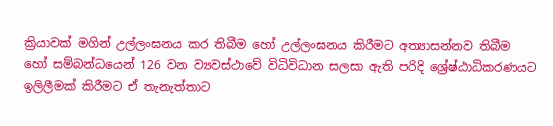ක්‍රියාවක් මගින් උල්ලංඝනය කර තිබීම හෝ උල්ලංඝනය කිරීමට අත්‍යාසන්නව තිබීම හෝ සම්බන්ධයෙන් 126 වන ව්‍යවස්ථාවේ විධිවිධාන සලසා ඇති පරිදි ශ්‍රේෂ්ඨාධිකරණයට ඉලිලීමක් කිරීමට ඒ තැනැත්තාට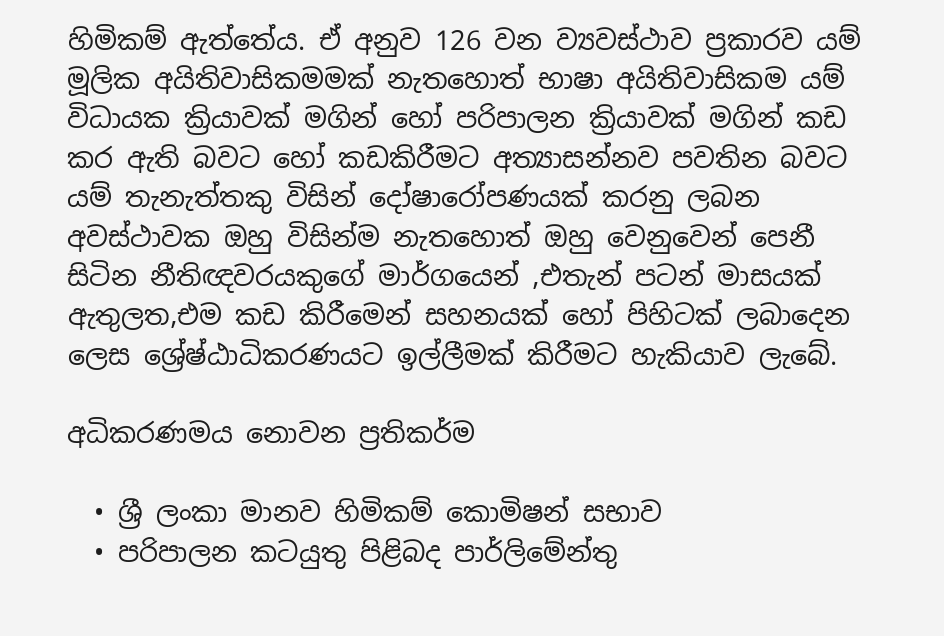හිමිකම් ඇත්තේය. ඒ අනුව 126 වන ව්‍යවස්ථාව ප්‍රකාරව යම් මූලික අයිතිවාසිකමමක් නැතහොත් භාෂා අයිතිවාසිකම යම් විධායක ක්‍රියාවක් මගින් හෝ පරිපාලන ක්‍රියාවක් මගින් කඩ කර ඇති බවට හෝ කඩකිරීමට අත්‍යාසන්නව පවතින බවට යම් තැනැත්තකු විසින් දෝෂාරෝපණයක් කරනු ලබන අවස්ථාවක ඔහු විසින්ම නැතහොත් ඔහු වෙනුවෙන් පෙනී සිටින නීතිඥවරයකුගේ මාර්ගයෙන් ,එතැන් පටන් මාසයක් ඇතුලත,එම කඩ කිරීමෙන් සහනයක් හෝ පිහිටක් ලබාදෙන ලෙස ශ්‍රේෂ්ඨාධිකරණයට ඉල්ලීමක් කිරීමට හැකියාව ලැබේ.

අධිකරණමය නොවන ප්‍රතිකර්ම

  • ශ්‍රී ලංකා මානව හිමිකම් කොමිෂන් සභාව
  • පරිපාලන කටයුතු පිළිබද පාර්ලිමේන්තු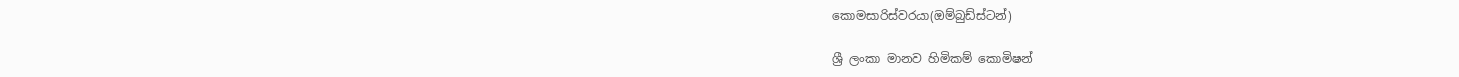කොමසාරිස්වරයා(ඔම්බුඩ්ස්ටන්)

ශ්‍රී ලංකා මානව හිමිකම් කොමිෂන්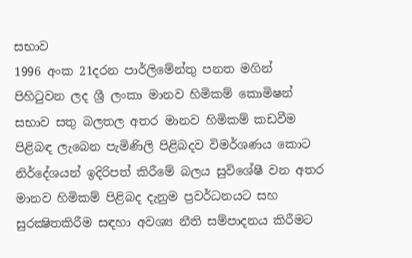සභාව
1996 අංක 21දරන පාර්ලිමේන්තු පනත මගින් පිහිටුවන ලද ශ්‍රී ලංකා මානව හිමිකම් කොමිෂන් සභාව සතු බලතල අතර මානව හිමිකම් කඩවීම පිළිබඳ ලැබෙන පැමිණිලි පිළිබදව විමර්ශණය කොට නිර්දේශයන් ඉදිරිපත් කිරීමේ බලය සුවිශේෂී වන අතර මානව හිමිකම් පිළිබද දැනුම ප්‍රවර්ධනයට සහ සුරක්‍ෂිතකිරීම සඳහා අවශ්‍ය නීති සම්පාදනය කිරීමට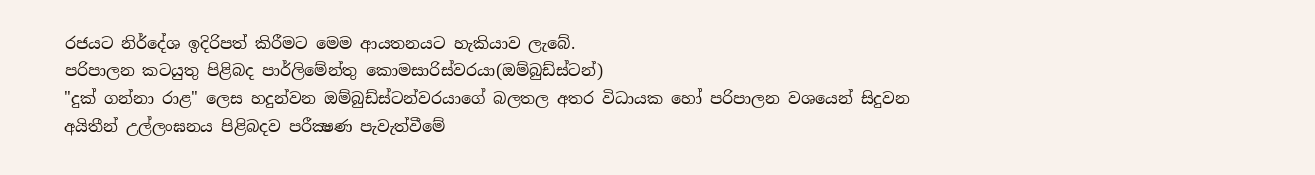රජයට නිර්දේශ ඉදිරිපත් කිරීමට මෙම ආයතනයට හැකියාව ලැබේ.
පරිපාලන කටයුතු පිළිබද පාර්ලිමේන්තු කොමසාරිස්වරයා(ඔම්බුඩ්ස්ටන්)
"දුක් ගන්නා රාළ" ලෙස හදුන්වන ඔම්බුඩ්ස්ටන්වරයාගේ බලතල අතර විධායක හෝ පරිපාලන වශයෙන් සිදුවන අයිතීන් උල්ලංඝනය පිළිබදව පරීක්‍ෂණ පැවැත්වීමේ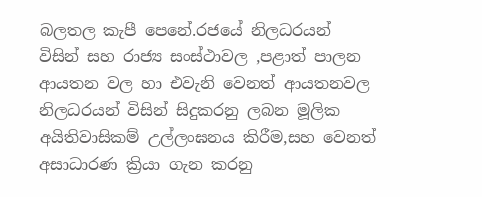බලතල කැපී පෙනේ.රජයේ නිලධරයන් විසින් සහ රාජ්‍ය සංස්ථාවල ,පළාත් පාලන ආයතන වල හා එවැනි වෙනත් ආයතනවල නිලධරයන් විසින් සිදුකරනු ලබන මූලික අයිතිවාසිකම් උල්ලංඝනය කිරීම,සහ වෙනත් අසාධාරණ ක්‍රියා ගැන කරනු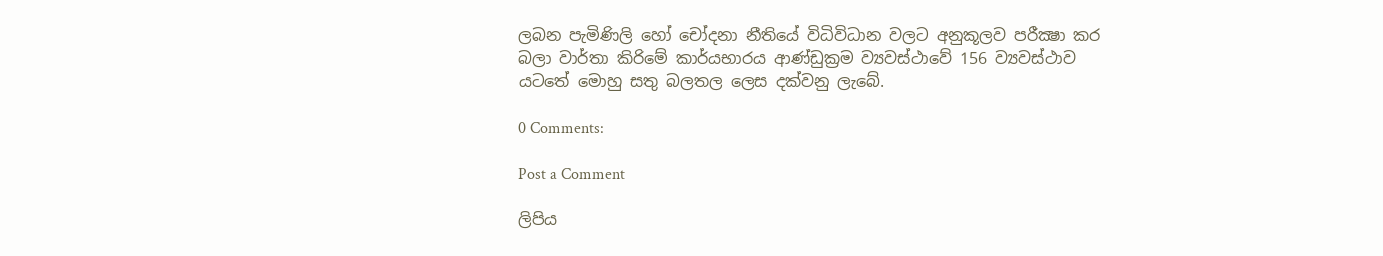ලබන පැමිණිලි හෝ චෝදනා නීතියේ විධිවිධාන වලට අනුකූලව පරීක්‍ෂා කර බලා වාර්තා කිරිමේ කාර්යභාරය ආණ්ඩුක්‍රම ව්‍යවස්ථාවේ 156 ව්‍යවස්ථාව යටතේ මොහු සතු බලතල ලෙස දක්වනු ලැබේ.

0 Comments:

Post a Comment

ලිපිය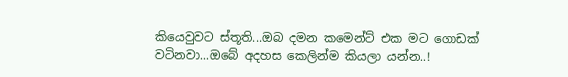කියෙවුවට ස්තූති...ඔබ දමන කමෙන්ට් එක මට ගොඩක් වටිනවා...ඔබේ අදහස කෙලින්ම කියලා යන්න..!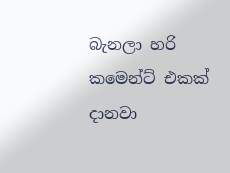බැනලා හරි කමෙන්ට් එකක් දානවා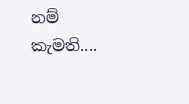නම් කැමති....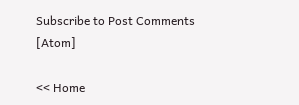Subscribe to Post Comments [Atom]

<< Home